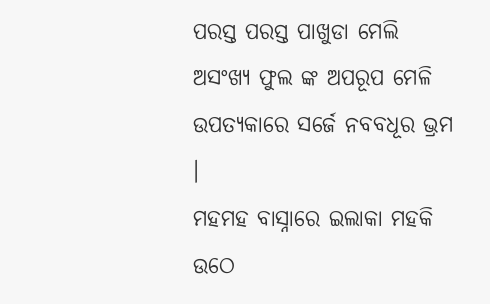ପରସ୍ତ ପରସ୍ତ ପାଖୁଡା ମେଲି
ଅସଂଖ୍ୟ ଫୁଲ ଙ୍କ ଅପରୂପ ମେଳି
ଉପତ୍ୟକାରେ ସର୍ଜେ ନବବଧୂର ଭ୍ରମ ।
ମହମହ ବାସ୍ନାରେ ଇଲାକା ମହକି ଉଠେ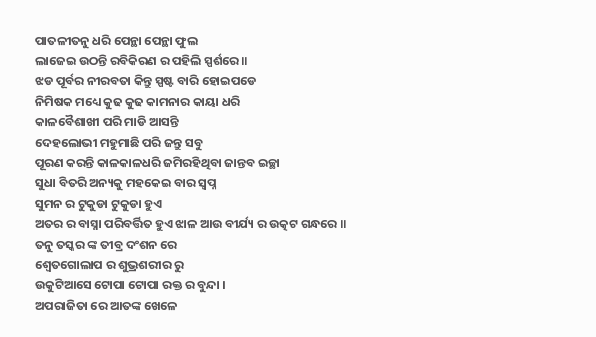ପାତଳୀତନୁ ଧରି ପେନ୍ଥା ପେନ୍ଥା ଫୁଲ
ଲାଜେଇ ଉଠନ୍ତି ରବିକିରଣ ର ପହିଲି ସ୍ପର୍ଶରେ ॥
ଝଡ ପୂର୍ବର ନୀରବତା କିନ୍ତୁ ସ୍ପଷ୍ଟ ବାରି ହୋଇପଡେ
ନିମିଷକ ମଧ୍ୟେ କୁଢ କୁଢ କାମନାର କାୟା ଧରି
କାଳବୈଶାଖୀ ପରି ମାଡି ଆସନ୍ତି
ଦେହଲୋଭୀ ମହୁମାଛି ପରି ଜନ୍ତୁ ସବୁ
ପୂରଣ କରନ୍ତି କାଳକାଳଧରି ଜମିରହିଥିବା ଜାନ୍ତବ ଇଚ୍ଛା
ସୁଧା ବିତରି ଅନ୍ୟକୁ ମହକେଇ ବାର ସ୍ବପ୍ନ
ସୁମନ ର ଟୁକୁଡା ଟୁକୁଡା ହୁଏ
ଅତର ର ବାସ୍ନା ପରିବର୍ତ୍ତିତ ହୁଏ ଝାଳ ଆଉ ବୀର୍ଯ୍ୟ ର ଉତ୍କଟ ଗନ୍ଧରେ ॥
ତନୁ ତସ୍କର ଙ୍କ ତୀବ୍ର ଦଂଶନ ରେ
ଶ୍ବେତଗୋଲାପ ର ଶୁଭ୍ରଶରୀର ରୁ
ଉକୁଟିଆସେ ଟୋପା ଟୋପା ରକ୍ତ ର ବୁନ୍ଦା ।
ଅପରାଜିତା ରେ ଆତଙ୍କ ଖେଳେ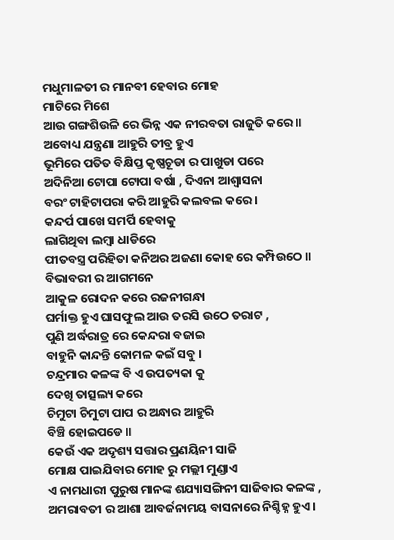ମଧୁମାଳତୀ ର ମାନବୀ ହେବାର ମୋହ
ମାଟିରେ ମିଶେ
ଆଉ ଗଙ୍ଗଶିଉଳି ରେ ଭିନ୍ନ ଏକ ନୀରବତା ରାଜୁତି କରେ ॥
ଅବୋଧ୍ୟ ଯନ୍ତ୍ରଣା ଆହୁରି ତୀବ୍ର ହୁଏ
ଭୂମିରେ ପତିତ ବିକ୍ଷିପ୍ତ କୃଷ୍ଣଚୂଡା ର ପାଖୁଡା ପରେ
ଅଦିନିଆ ଟୋପା ଟୋପା ବର୍ଷା , ଦିଏନା ଆଶ୍ବାସନା
ବରଂ ଟାହିଟାପରା କରି ଆହୁରି କଲବଲ କରେ ।
କନ୍ଦର୍ପ ପାଖେ ସମର୍ପି ହେବାକୁ
ଲାଗିଥିବା ଲମ୍ବା ଧାଡିରେ
ପୀତବସ୍ତ୍ର ପରିହିତା କନିଅର ଅଜଣା କୋହ ରେ କମ୍ପିଉଠେ ॥
ବିଭାବରୀ ର ଆଗମନେ
ଆକୁଳ ରୋଦନ କରେ ରଜନୀଗନ୍ଧା
ଘର୍ମାକ୍ତ ହୁଏ ଘାସଫୁଲ ଆଉ ତରସି ଉଠେ ତରାଟ ,
ପୁଣି ଅର୍ଦ୍ଧରାତ୍ର ରେ କେନ୍ଦରା ବଜାଇ
ବାହୁନି କାନ୍ଦନ୍ତି କୋମଳ କଇଁ ସବୁ ।
ଚନ୍ଦ୍ରମାର କଳଙ୍କ ବି ଏ ଉପତ୍ୟକା କୁ
ଦେଖି ତାତ୍ସଲ୍ୟ କରେ
ଚିମୁଟା ଚିମୁଟା ପାପ ର ଅନ୍ଧାର ଆହୁରି
ବିଞ୍ଚି ହୋଇପଡେ ॥
କେଉଁ ଏକ ଅଦୃଶ୍ୟ ସତ୍ତାର ପ୍ରଣୟିନୀ ସାଜି
ମୋକ୍ଷ ପାଇଯିବାର ମୋହ ରୁ ମଲ୍ଲୀ ମୁଣ୍ଡାଏ
ଏ ନାମଧାରୀ ପୁରୁଷ ମାନଙ୍କ ଶଯ୍ୟାସଙ୍ଗିନୀ ସାଜିବାର କଳଙ୍କ ,
ଅମରାବତୀ ର ଆଶା ଆବର୍ଜନାମୟ ବାସନାରେ ନିଶ୍ଚିହ୍ନ ହୁଏ ।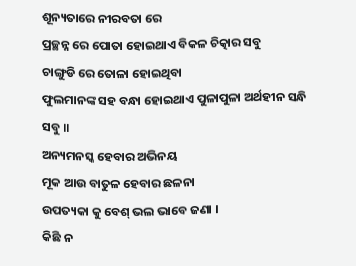ଶୂନ୍ୟତାରେ ନୀରବତା ରେ
ପ୍ରଚ୍ଛନ୍ନ ରେ ପୋତା ହୋଇଥାଏ ବିକଳ ଚିତ୍କାର ସବୁ
ଚାଙ୍ଗୁଡି ରେ ତୋଳା ହୋଇଥିବା
ଫୁଲମାନଙ୍କ ସହ ବନ୍ଧା ହୋଇଥାଏ ପୁଳାପୁଳା ଅର୍ଥହୀନ ସନ୍ଧି ସବୁ ॥
ଅନ୍ୟମନସ୍କ ହେବାର ଅଭିନୟ
ମୂକ ଆଉ ବାତୁଳ ହେବାର ଛଳନା
ଉପତ୍ୟକା କୁ ବେଶ୍ ଭଲ ଭାବେ ଜଣା ।
କିଛି ନ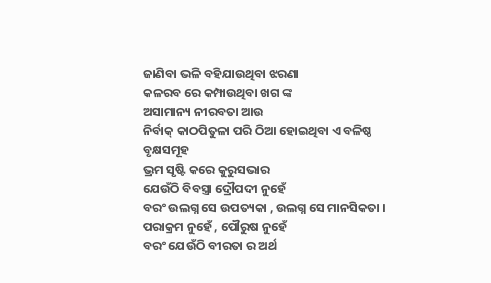ଜାଣିବା ଭଳି ବହିଯାଉଥିବା ଝରଣା
କଳରବ ରେ କମ୍ପାଉଥିବା ଖଗ ଙ୍କ
ଅସାମାନ୍ୟ ନୀରବତା ଆଉ
ନିର୍ବାକ୍ କାଠପିତୁଳା ପରି ଠିଆ ହୋଇଥିବା ଏ ବଳିଷ୍ଠ ବୃକ୍ଷସମୂହ
ଭ୍ରମ ସୃଷ୍ଟି କରେ କୁରୁସଭାର
ଯେଉଁଠି ବିବସ୍ତ୍ରା ଦ୍ରୌପଦୀ ନୁହେଁ
ବରଂ ଉଲଗ୍ନ ସେ ଉପତ୍ୟକା , ଉଲଗ୍ନ ସେ ମାନସିକତା ।
ପରାକ୍ରମ ନୁହେଁ , ପୌରୁଷ ନୁହେଁ
ବରଂ ଯେଉଁଠି ବୀରତା ର ଅର୍ଥ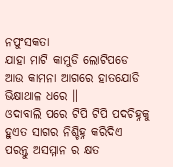ନପୁଂସକତା
ଯାହା ମାଟି କାମୁଡି ଲୋଟିପଡେ
ଆଉ କାମନା ଆଗରେ ହାତଯୋଡି ଭିକ୍ଷାଥାଳ ଧରେ ॥
ଓଦାବାଲି ପରେ ଟିପି ଟିପି ପଦଚିହ୍ନକୁ
ହୁଏତ ସାଗର ନିଶ୍ଚିହ୍ନ କରିଦିଏ
ପରନ୍ତୁ ଅସମ୍ମାନ ର କ୍ଷତ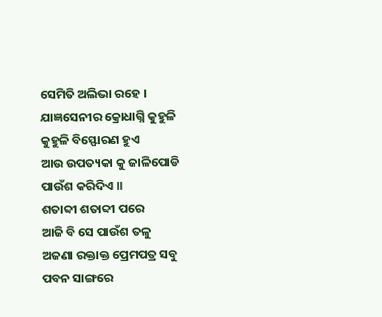ସେମିତି ଅଲିଭା ରହେ ।
ଯାଜ୍ଞସେନୀର କ୍ରୋଧାଗ୍ନି କୁହୁଳି କୁହୁଳି ବିସ୍ଫୋରଣ ହୁଏ
ଆଉ ଉପତ୍ୟକା କୁ ଜାଳିପୋଡି ପାଉଁଶ କରିଦିଏ ॥
ଶତାବ୍ଦୀ ଶତାବ୍ଦୀ ପରେ
ଆଜି ବି ସେ ପାଉଁଶ ତଳୁ
ଅଜଣା ରକ୍ତାକ୍ତ ପ୍ରେମପତ୍ର ସବୁ
ପବନ ସାଙ୍ଗରେ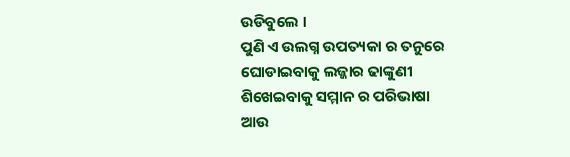ଉଡିବୁଲେ ।
ପୁଣି ଏ ଉଲଗ୍ନ ଉପତ୍ୟକା ର ତନୁରେ
ଘୋଡାଇବାକୁ ଲଜ୍ଜାର ଢାଙ୍କୁଣୀ
ଶିଖେଇବାକୁ ସମ୍ମାନ ର ପରିଭାଷା
ଆଉ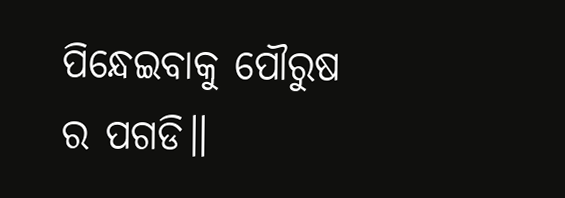ପିନ୍ଧେଇବାକୁ ପୌରୁଷ ର ପଗଡି॥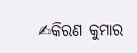✍କିରଣ କୁମାର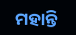ମହାନ୍ତି